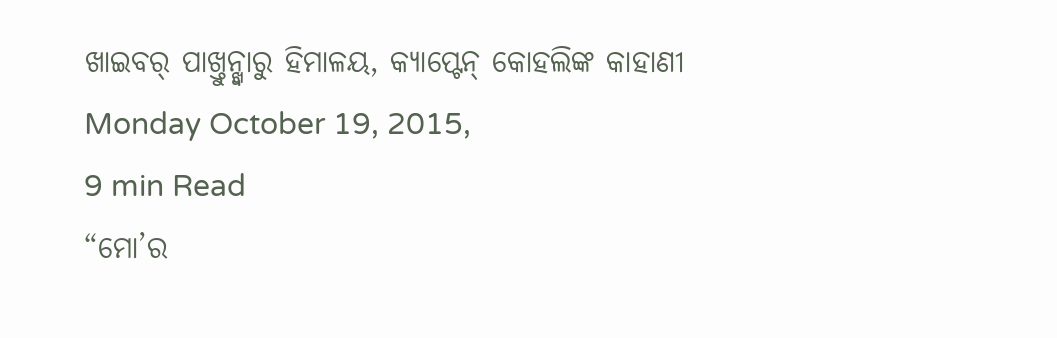ଖାଇବର୍ ପାଖ୍ତୁନ୍ଖ୍ୱାରୁ ହିମାଳୟ, କ୍ୟାପ୍ଟେନ୍ କୋହଲିଙ୍କ କାହାଣୀ
Monday October 19, 2015,
9 min Read
“ମୋ’ର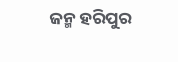ଜନ୍ମ ହରିପୁର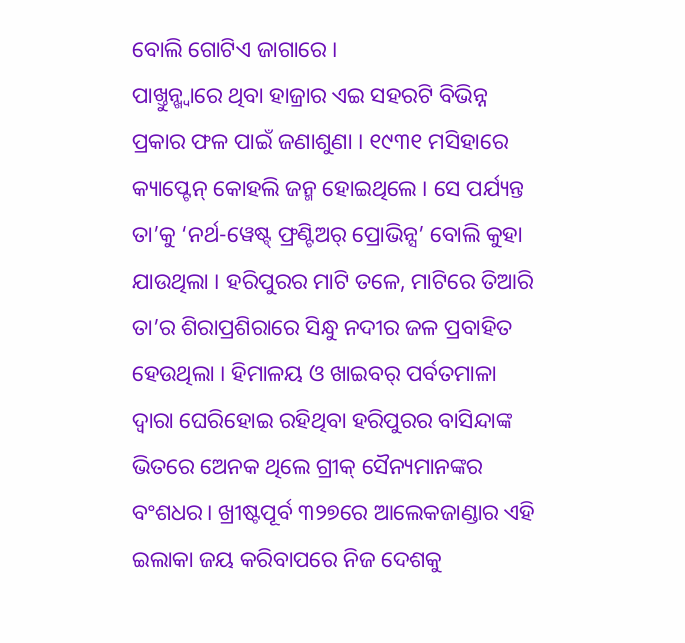ବୋଲି ଗୋଟିଏ ଜାଗାରେ ।
ପାଖ୍ତୁନ୍ଖ୍ୱାରେ ଥିବା ହାଜ୍ରାର ଏଇ ସହରଟି ବିଭିନ୍ନ ପ୍ରକାର ଫଳ ପାଇଁ ଜଣାଶୁଣା । ୧୯୩୧ ମସିହାରେ କ୍ୟାପ୍ଟେନ୍ କୋହଲି ଜନ୍ମ ହୋଇଥିଲେ । ସେ ପର୍ଯ୍ୟନ୍ତ ତା’କୁ ‘ନର୍ଥ-ୱେଷ୍ଟ୍ ଫ୍ରଣ୍ଟିଅର୍ ପ୍ରୋଭିନ୍ସ’ ବୋଲି କୁହା ଯାଉଥିଲା । ହରିପୁରର ମାଟି ତଳେ, ମାଟିରେ ତିଆରି ତା’ର ଶିରାପ୍ରଶିରାରେ ସିନ୍ଧୁ ନଦୀର ଜଳ ପ୍ରବାହିତ ହେଉଥିଲା । ହିମାଳୟ ଓ ଖାଇବର୍ ପର୍ବତମାଳା ଦ୍ୱାରା ଘେରିହୋଇ ରହିଥିବା ହରିପୁରର ବାସିନ୍ଦାଙ୍କ ଭିତରେ ଅେନକ ଥିଲେ ଗ୍ରୀକ୍ ସୈନ୍ୟମାନଙ୍କର ବଂଶଧର। ଖ୍ରୀଷ୍ଟପୂର୍ବ ୩୨୭ରେ ଆଲେକଜାଣ୍ଡାର ଏହି ଇଲାକା ଜୟ କରିବାପରେ ନିଜ ଦେଶକୁ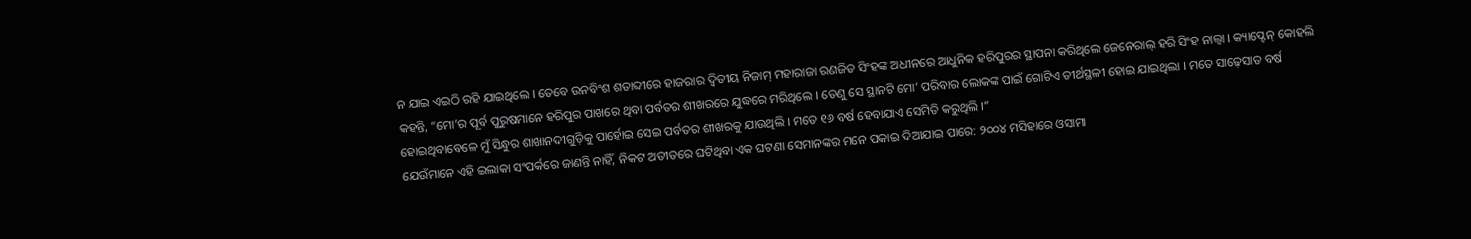ନ ଯାଇ ଏଇଠି ରହି ଯାଇଥିଲେ । ତେବେ ଉନବିଂଶ ଶତାବ୍ଦୀରେ ହାଜରାର ଦ୍ୱିତୀୟ ନିଜାମ୍ ମହାରାଜା ରଣଜିତ ସିଂହଙ୍କ ଅଧୀନରେ ଆଧୁନିକ ହରିପୁରର ସ୍ଥାପନା କରିଥିଲେ ଜେନେରାଲ୍ ହରି ସିଂହ ନାଲ୍ୱା । କ୍ୟାପ୍ଟେନ୍ କୋହଲି କହନ୍ତି, “ମୋ’ର ପୂର୍ବ ପୁରୁଷମାନେ ହରିପୁର ପାଖରେ ଥିବା ପର୍ବତର ଶୀଖରରେ ଯୁଦ୍ଧରେ ମରିଥିଲେ । ତେଣୁ ସେ ସ୍ଥାନଟି ମୋ’ ପରିବାର ଲୋକଙ୍କ ପାଇଁ ଗୋଟିଏ ତୀର୍ଥସ୍ଥଳୀ ହୋଇ ଯାଇଥିଲା । ମତେ ସାଢ଼େସାତ ବର୍ଷ ହୋଇଥିବାବେଳେ ମୁଁ ସିନ୍ଧୁର ଶାଖାନଦୀଗୁଡ଼ିକୁ ପାର୍ହୋଇ ସେଇ ପର୍ବତର ଶୀଖରକୁ ଯାଉଥିଲି । ମତେ ୧୬ ବର୍ଷ ହେବାଯାଏ ସେମିତି କରୁଥିଲି ।”
ଯେଉଁମାନେ ଏହି ଇଲାକା ସଂପର୍କରେ ଜାଣନ୍ତି ନାହିଁ, ନିକଟ ଅତୀତରେ ଘଟିଥିବା ଏକ ଘଟଣା ସେମାନଙ୍କର ମନେ ପକାଇ ଦିଆଯାଇ ପାରେ: ୨୦୦୪ ମସିହାରେ ଓସାମା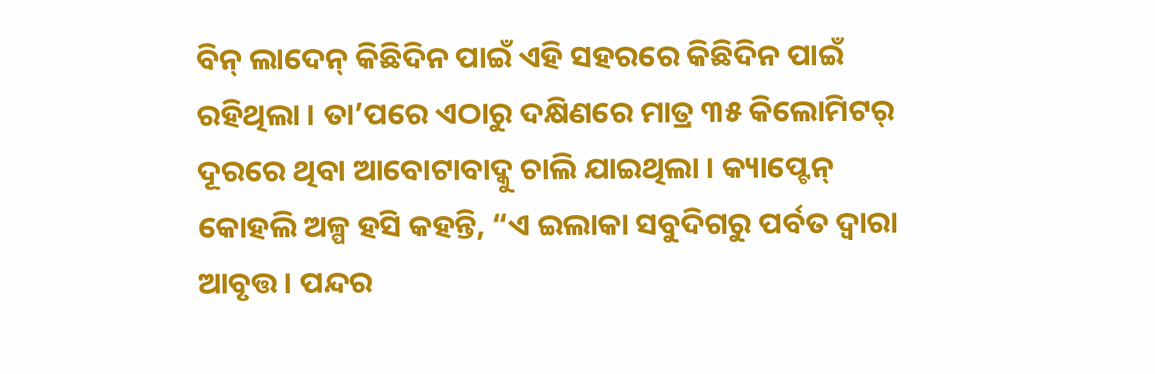ବିନ୍ ଲାଦେନ୍ କିଛିଦିନ ପାଇଁ ଏହି ସହରରେ କିଛିଦିନ ପାଇଁ ରହିଥିଲା । ତା’ପରେ ଏଠାରୁ ଦକ୍ଷିଣରେ ମାତ୍ର ୩୫ କିଲୋମିଟର୍ ଦୂରରେ ଥିବା ଆବୋଟାବାଦ୍କୁ ଚାଲି ଯାଇଥିଲା । କ୍ୟାପ୍ଟେନ୍ କୋହଲି ଅଳ୍ପ ହସି କହନ୍ତି, “ଏ ଇଲାକା ସବୁଦିଗରୁ ପର୍ବତ ଦ୍ୱାରା ଆବୃତ୍ତ । ପନ୍ଦର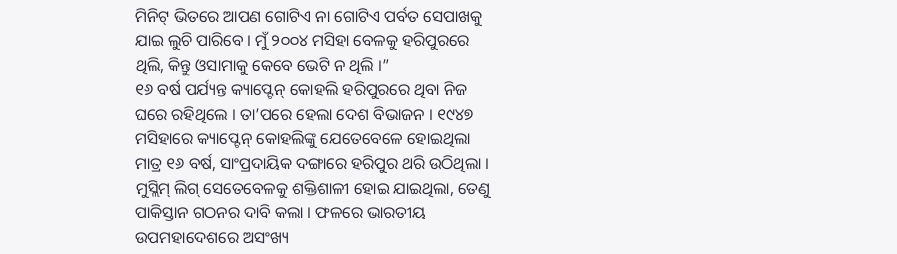ମିନିଟ୍ ଭିତରେ ଆପଣ ଗୋଟିଏ ନା ଗୋଟିଏ ପର୍ବତ ସେପାଖକୁ ଯାଇ ଲୁଚି ପାରିବେ । ମୁଁ ୨୦୦୪ ମସିହା ବେଳକୁ ହରିପୁରରେ ଥିଲି, କିନ୍ତୁ ଓସାମାକୁ କେବେ ଭେଟି ନ ଥିଲି ।”
୧୬ ବର୍ଷ ପର୍ଯ୍ୟନ୍ତ କ୍ୟାପ୍ଟେନ୍ କୋହଲି ହରିପୁରରେ ଥିବା ନିଜ ଘରେ ରହିଥିଲେ । ତା’ପରେ ହେଲା ଦେଶ ବିଭାଜନ । ୧୯୪୭ ମସିହାରେ କ୍ୟାପ୍ଟେନ୍ କୋହଲିଙ୍କୁ ଯେତେବେଳେ ହୋଇଥିଲା ମାତ୍ର ୧୬ ବର୍ଷ, ସାଂପ୍ରଦାୟିକ ଦଙ୍ଗାରେ ହରିପୁର ଥରି ଉଠିଥିଲା । ମୁସ୍ଲିମ୍ ଲିଗ୍ ସେତେବେଳକୁ ଶକ୍ତିଶାଳୀ ହୋଇ ଯାଇଥିଲା, ତେଣୁ ପାକିସ୍ତାନ ଗଠନର ଦାବି କଲା । ଫଳରେ ଭାରତୀୟ ଉପମହାଦେଶରେ ଅସଂଖ୍ୟ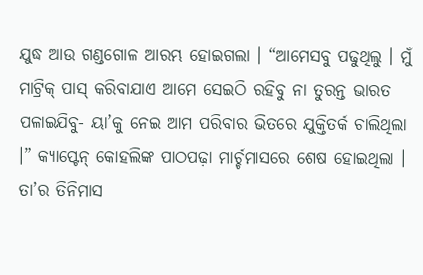ଯୁଦ୍ଧ ଆଉ ଗଣ୍ଡଗୋଳ ଆରମ୍ଭ ହୋଇଗଲା । “ଆମେସବୁ ପଢୁଥିଲୁ । ମୁଁ ମାଟ୍ରିକ୍ ପାସ୍ କରିବାଯାଏ ଆମେ ସେଇଠି ରହିବୁ ନା ତୁରନ୍ତ ଭାରତ ପଳାଇଯିବୁ- ୟା’କୁ ନେଇ ଆମ ପରିବାର ଭିତରେ ଯୁକ୍ତିତର୍କ ଚାଲିଥିଲା ।” କ୍ୟାପ୍ଟେନ୍ କୋହଲିଙ୍କ ପାଠପଢ଼ା ମାର୍ଚ୍ଚମାସରେ ଶେଷ ହୋଇଥିଲା । ତା’ର ତିନିମାସ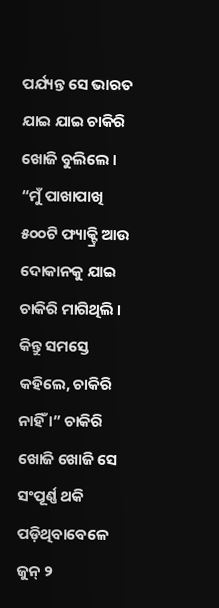ପର୍ଯ୍ୟନ୍ତ ସେ ଭାରତ ଯାଇ ଯାଇ ଚାକିରି ଖୋଜି ବୁଲିଲେ । “ମୁଁ ପାଖାପାଖି ୫୦୦ଟି ଫ୍ୟାକ୍ଟ୍ରି ଆଉ ଦୋକାନକୁ ଯାଇ ଚାକିରି ମାଗିଥିଲି । କିନ୍ତୁ ସମସ୍ତେ କହିଲେ, ଚାକିରି ନାହିଁ ।” ଚାକିରି ଖୋଜି ଖୋଜି ସେ ସଂପୂର୍ଣ୍ଣ ଥକି ପଡ଼ିଥିବାବେଳେ ଜୁନ୍ ୨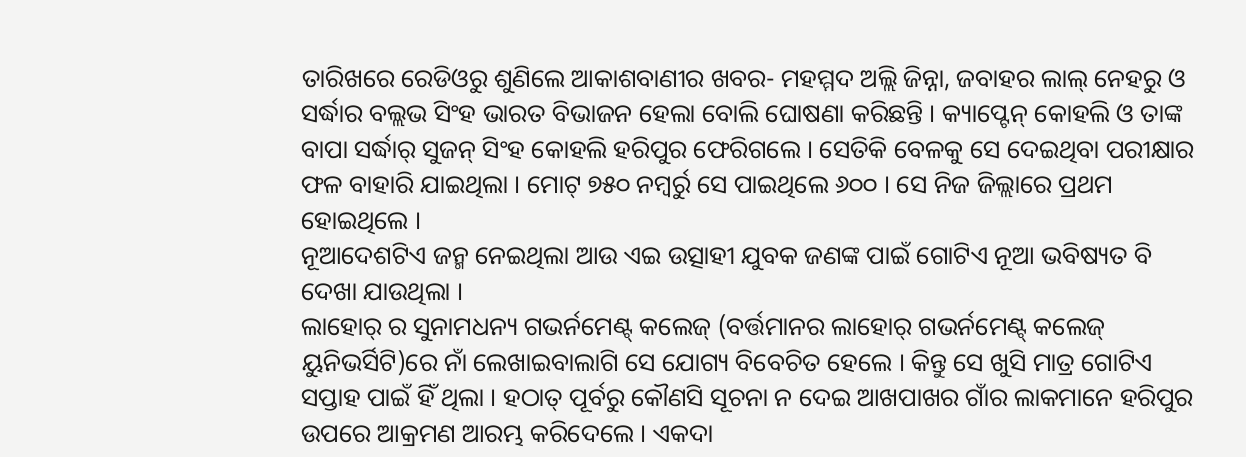ତାରିଖରେ ରେଡିଓରୁ ଶୁଣିଲେ ଆକାଶବାଣୀର ଖବର- ମହମ୍ମଦ ଅଲ୍ଲି ଜିନ୍ନା, ଜବାହର ଲାଲ୍ ନେହରୁ ଓ ସର୍ଦ୍ଧାର ବଲ୍ଲଭ ସିଂହ ଭାରତ ବିଭାଜନ ହେଲା ବୋଲି ଘୋଷଣା କରିଛନ୍ତି । କ୍ୟାପ୍ଟେନ୍ କୋହଲି ଓ ତାଙ୍କ ବାପା ସର୍ଦ୍ଧାର୍ ସୁଜନ୍ ସିଂହ କୋହଲି ହରିପୁର ଫେରିଗଲେ । ସେତିକି ବେଳକୁ ସେ ଦେଇଥିବା ପରୀକ୍ଷାର ଫଳ ବାହାରି ଯାଇଥିଲା । ମୋଟ୍ ୭୫୦ ନମ୍ବର୍ରୁ ସେ ପାଇଥିଲେ ୬୦୦ । ସେ ନିଜ ଜିଲ୍ଲାରେ ପ୍ରଥମ ହୋଇଥିଲେ ।
ନୂଆଦେଶଟିଏ ଜନ୍ମ ନେଇଥିଲା ଆଉ ଏଇ ଉତ୍ସାହୀ ଯୁବକ ଜଣଙ୍କ ପାଇଁ ଗୋଟିଏ ନୂଆ ଭବିଷ୍ୟତ ବି ଦେଖା ଯାଉଥିଲା ।
ଲାହୋର୍ ର ସୁନାମଧନ୍ୟ ଗଭର୍ନମେଣ୍ଟ୍ କଲେଜ୍ (ବର୍ତ୍ତମାନର ଲାହୋର୍ ଗଭର୍ନମେଣ୍ଟ୍ କଲେଜ୍ ୟୁନିଭର୍ସିଟି)ରେ ନାଁ ଲେଖାଇବାଲାଗି ସେ ଯୋଗ୍ୟ ବିବେଚିତ ହେଲେ । କିନ୍ତୁ ସେ ଖୁସି ମାତ୍ର ଗୋଟିଏ ସପ୍ତାହ ପାଇଁ ହିଁ ଥିଲା । ହଠାତ୍ ପୂର୍ବରୁ କୌଣସି ସୂଚନା ନ ଦେଇ ଆଖପାଖର ଗାଁର ଲାକମାନେ ହରିପୁର ଉପରେ ଆକ୍ରମଣ ଆରମ୍ଭ କରିଦେଲେ । ଏକଦା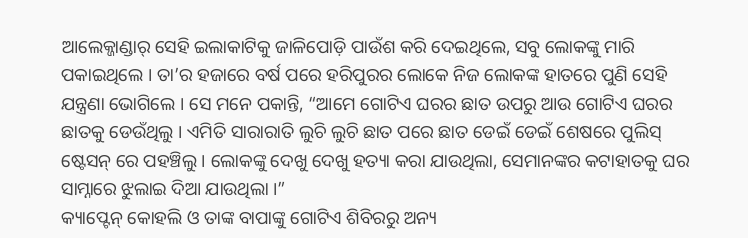ଆଲେକ୍ଜାଣ୍ଡାର୍ ସେହି ଇଲାକାଟିକୁ ଜାଳିପୋଡ଼ି ପାଉଁଶ କରି ଦେଇଥିଲେ, ସବୁ ଲୋକଙ୍କୁ ମାରି ପକାଇଥିଲେ । ତା’ର ହଜାରେ ବର୍ଷ ପରେ ହରିପୁରର ଲୋକେ ନିଜ ଲୋକଙ୍କ ହାତରେ ପୁଣି ସେହି ଯନ୍ତ୍ରଣା ଭୋଗିଲେ । ସେ ମନେ ପକାନ୍ତି, “ଆମେ ଗୋଟିଏ ଘରର ଛାତ ଉପରୁ ଆଉ ଗୋଟିଏ ଘରର ଛାତକୁ ଡେଉଁଥିଲୁ । ଏମିତି ସାରାରାତି ଲୁଚି ଲୁଚି ଛାତ ପରେ ଛାତ ଡେଇଁ ଡେଇଁ ଶେଷରେ ପୁଲିସ୍ ଷ୍ଟେସନ୍ ରେ ପହଞ୍ଚିଲୁ । ଲୋକଙ୍କୁ ଦେଖୁ ଦେଖୁ ହତ୍ୟା କରା ଯାଉଥିଲା, ସେମାନଙ୍କର କଟାହାତକୁ ଘର ସାମ୍ନାରେ ଝୁଲାଇ ଦିଆ ଯାଉଥିଲା ।”
କ୍ୟାପ୍ଟେନ୍ କୋହଲି ଓ ତାଙ୍କ ବାପାଙ୍କୁ ଗୋଟିଏ ଶିବିରରୁ ଅନ୍ୟ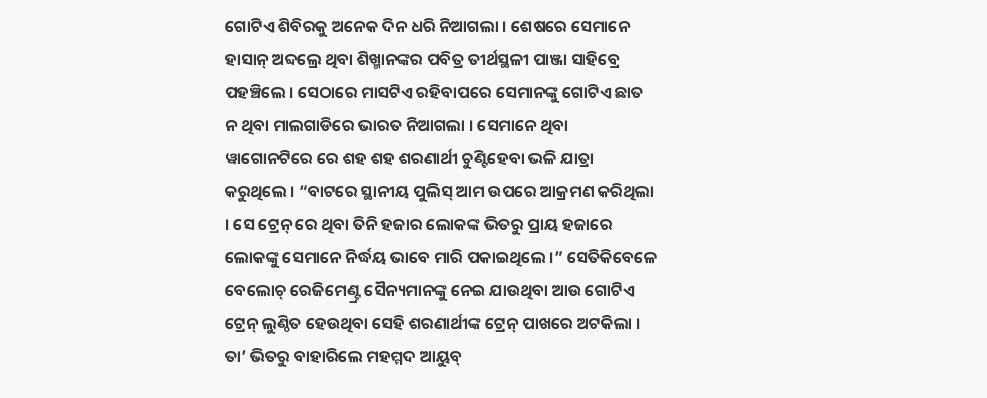ଗୋଟିଏ ଶିବିରକୁ ଅନେକ ଦିନ ଧରି ନିଆଗଲା । ଶେଷରେ ସେମାନେ ହାସାନ୍ ଅବ୍ଦଲ୍ରେ ଥିବା ଶିଖ୍ମାନଙ୍କର ପବିତ୍ର ତୀର୍ଥସ୍ଥଳୀ ପାଞ୍ଜା ସାହିବ୍ରେ ପହଞ୍ଚିଲେ । ସେଠାରେ ମାସଟିଏ ରହିବାପରେ ସେମାନଙ୍କୁ ଗୋଟିଏ ଛାତ ନ ଥିବା ମାଲଗାଡିରେ ଭାରତ ନିଆଗଲା । ସେମାନେ ଥିବା ୱାଗୋନଟିରେ ରେ ଶହ ଶହ ଶରଣାର୍ଥୀ ଚୁଣ୍ଟିହେବା ଭଳି ଯାତ୍ରା କରୁଥିଲେ । “ବାଟରେ ସ୍ଥାନୀୟ ପୁଲିସ୍ ଆମ ଉପରେ ଆକ୍ରମଣ କରିଥିଲା । ସେ ଟ୍ରେନ୍ ରେ ଥିବା ତିନି ହଜାର ଲୋକଙ୍କ ଭିତରୁ ପ୍ରାୟ ହଜାରେ ଲୋକଙ୍କୁ ସେମାନେ ନିର୍ଦ୍ଧୟ ଭାବେ ମାରି ପକାଇଥିଲେ ।” ସେତିକିବେଳେ ବେଲୋଚ୍ ରେଜିମେଣ୍ଟ୍ର ସୈନ୍ୟମାନଙ୍କୁ ନେଇ ଯାଉଥିବା ଆଉ ଗୋଟିଏ ଟ୍ରେନ୍ ଲୁଣ୍ଠିତ ହେଉଥିବା ସେହି ଶରଣାର୍ଥୀଙ୍କ ଟ୍ରେନ୍ ପାଖରେ ଅଟକିଲା । ତା’ ଭିତରୁ ବାହାରିଲେ ମହମ୍ମଦ ଆୟୁବ୍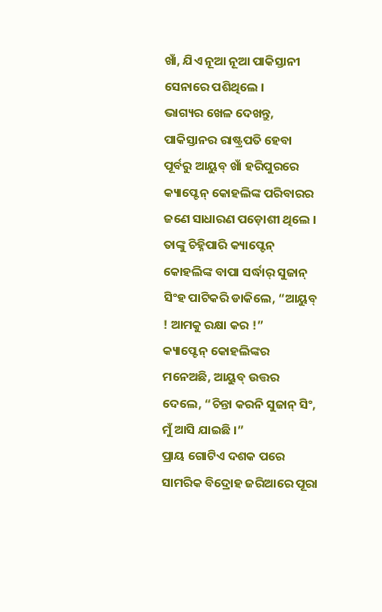ଖାଁ, ଯିଏ ନୂଆ ନୂଆ ପାକିସ୍ତାନୀ ସେନାରେ ପଶିଥିଲେ ।
ଭାଗ୍ୟର ଖେଳ ଦେଖନ୍ତୁ, ପାକିସ୍ତାନର ରାଷ୍ଟ୍ରପତି ହେବା ପୂର୍ବରୁ ଆୟୁବ୍ ଖାଁ ହରିପୁରରେ କ୍ୟାପ୍ଟେନ୍ କୋହଲିଙ୍କ ପରିବାରର ଜଣେ ସାଧାରଣ ପଡ଼ୋଶୀ ଥିଲେ । ତାଙ୍କୁ ଚିହ୍ନିପାରି କ୍ୟାପ୍ଟେନ୍ କୋହଲିଙ୍କ ବାପା ସର୍ଦ୍ଧାର୍ ସୁଜାନ୍ ସିଂହ ପାଟିକରି ଡାକିଲେ, “ଆୟୁବ୍ ! ଆମକୁ ରକ୍ଷା କର !”
କ୍ୟାପ୍ଟେନ୍ କୋହଲିଙ୍କର ମନେଅଛି, ଆୟୁବ୍ ଉତ୍ତର ଦେଲେ, “ଚିନ୍ତା କରନି ସୁଜାନ୍ ସିଂ, ମୁଁ ଆସି ଯାଇଛି ।”
ପ୍ରାୟ ଗୋଟିଏ ଦଶକ ପରେ ସାମରିକ ବିଦ୍ରୋହ ଜରିଆରେ ପୂରା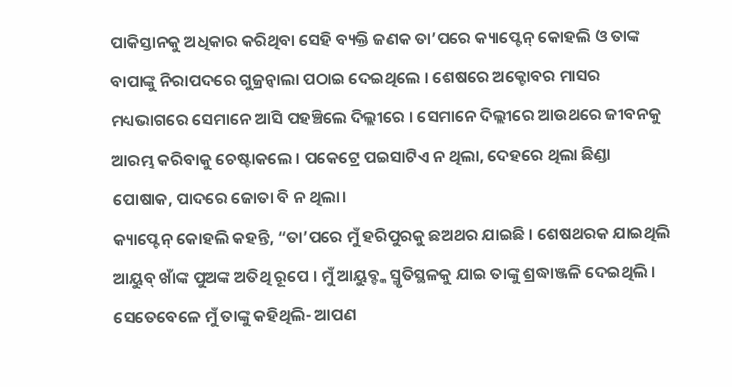ପାକିସ୍ତାନକୁ ଅଧିକାର କରିଥିବା ସେହି ବ୍ୟକ୍ତି ଜଣକ ତା’ପରେ କ୍ୟାପ୍ଟେନ୍ କୋହଲି ଓ ତାଙ୍କ ବାପାଙ୍କୁ ନିରାପଦରେ ଗୁଜ୍ରନ୍ୱାଲା ପଠାଇ ଦେଇଥିଲେ । ଶେଷରେ ଅକ୍ଟୋବର ମାସର ମଧ୍ୟଭାଗରେ ସେମାନେ ଆସି ପହଞ୍ଚିଲେ ଦିଲ୍ଲୀରେ । ସେମାନେ ଦିଲ୍ଲୀରେ ଆଉଥରେ ଜୀବନକୁ ଆରମ୍ଭ କରିବାକୁ ଚେଷ୍ଟାକଲେ । ପକେଟ୍ରେ ପଇସାଟିଏ ନ ଥିଲା, ଦେହରେ ଥିଲା ଛିଣ୍ଡା ପୋଷାକ, ପାଦରେ ଜୋତା ବି ନ ଥିଲା।
କ୍ୟାପ୍ଟେନ୍ କୋହଲି କହନ୍ତି, “ତା’ପରେ ମୁଁ ହରିପୁରକୁ ଛଅଥର ଯାଇଛି । ଶେଷଥରକ ଯାଇଥିଲି ଆୟୁବ୍ ଖାଁଙ୍କ ପୁଅଙ୍କ ଅତିଥି ରୂପେ । ମୁଁ ଆୟୁବ୍ଙ୍କ ସ୍ମୃତିସ୍ଥଳକୁ ଯାଇ ତାଙ୍କୁ ଶ୍ରଦ୍ଧାଞ୍ଜଳି ଦେଇଥିଲି । ସେତେବେଳେ ମୁଁ ତାଙ୍କୁ କହିଥିଲି- ଆପଣ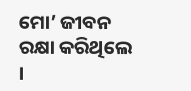ମୋ’ ଜୀବନ ରକ୍ଷା କରିଥିଲେ ।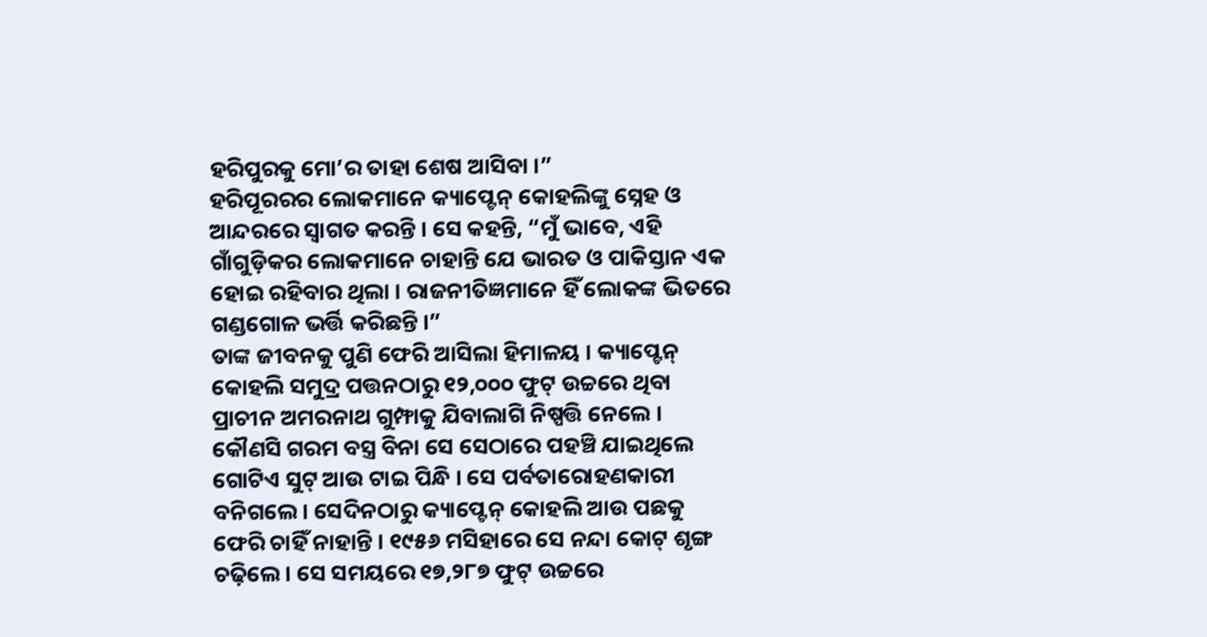ହରିପୁରକୁ ମୋ’ର ତାହା ଶେଷ ଆସିବା ।”
ହରିପୂରରର ଲୋକମାନେ କ୍ୟାପ୍ଟେନ୍ କୋହଲିଙ୍କୁ ସ୍ନେହ ଓ ଆନ୍ଦରରେ ସ୍ୱାଗତ କରନ୍ତି । ସେ କହନ୍ତି, “ମୁଁ ଭାବେ, ଏହି ଗାଁଗୁଡ଼ିକର ଲୋକମାନେ ଚାହାନ୍ତି ଯେ ଭାରତ ଓ ପାକିସ୍ତାନ ଏକ ହୋଇ ରହିବାର ଥିଲା । ରାଜନୀତିଜ୍ଞମାନେ ହିଁ ଲୋକଙ୍କ ଭିତରେ ଗଣ୍ଡଗୋଳ ଭର୍ତ୍ତି କରିଛନ୍ତି ।”
ତାଙ୍କ ଜୀବନକୁ ପୁଣି ଫେରି ଆସିଲା ହିମାଳୟ । କ୍ୟାପ୍ଟେନ୍ କୋହଲି ସମୁଦ୍ର ପତ୍ତନଠାରୁ ୧୨,୦୦୦ ଫୁଟ୍ ଉଚ୍ଚରେ ଥିବା ପ୍ରାଚୀନ ଅମରନାଥ ଗୁମ୍ଫାକୁ ଯିବାଲାଗି ନିଷ୍ପତ୍ତି ନେଲେ । କୌଣସି ଗରମ ବସ୍ତ୍ର ବିନା ସେ ସେଠାରେ ପହଞ୍ଚି ଯାଇଥିଲେ ଗୋଟିଏ ସୁଟ୍ ଆଉ ଟାଇ ପିନ୍ଧି । ସେ ପର୍ବତାରୋହଣକାରୀ ବନିଗଲେ । ସେଦିନଠାରୁ କ୍ୟାପ୍ଟେନ୍ କୋହଲି ଆଉ ପଛକୁ ଫେରି ଚାହିଁ ନାହାନ୍ତି । ୧୯୫୬ ମସିହାରେ ସେ ନନ୍ଦା କୋଟ୍ ଶୃଙ୍ଗ ଚଢ଼ିଲେ । ସେ ସମୟରେ ୧୭,୨୮୭ ଫୁଟ୍ ଉଚ୍ଚରେ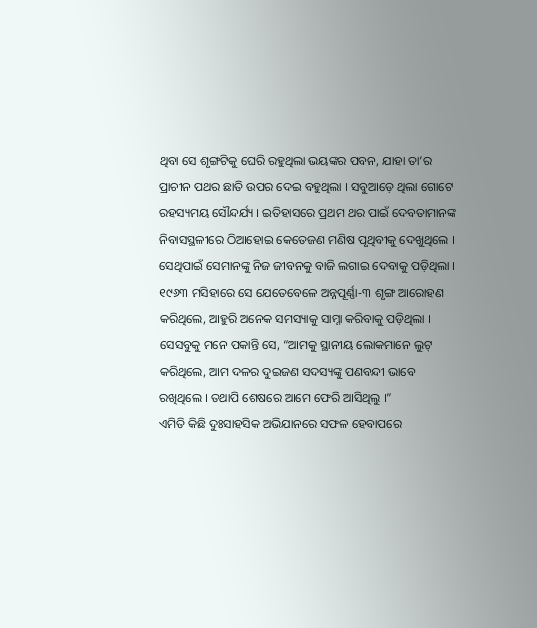ଥିବା ସେ ଶୃଙ୍ଗଟିକୁ ଘେରି ରହୁଥିଲା ଭୟଙ୍କର ପବନ, ଯାହା ତା’ର ପ୍ରାଚୀନ ପଥର ଛାତି ଉପର ଦେଇ ବହୁଥିଲା । ସବୁଆଡ଼େ ଥିଲା ଗୋଟେ ରହସ୍ୟମୟ ସୌନ୍ଦର୍ଯ୍ୟ । ଇତିହାସରେ ପ୍ରଥମ ଥର ପାଇଁ ଦେବତାମାନଙ୍କ ନିବାସସ୍ଥଳୀରେ ଠିଆହୋଇ କେତେଜଣ ମଣିଷ ପୃଥିବୀକୁ ଦେଖୁଥିଲେ । ସେଥିପାଇଁ ସେମାନଙ୍କୁ ନିଜ ଜୀବନକୁ ବାଜି ଲଗାଇ ଦେବାକୁ ପଡ଼ିଥିଲା ।
୧୯୬୩ ମସିହାରେ ସେ ଯେତେବେଳେ ଅନ୍ନପୂର୍ଣ୍ଣା-୩ ଶୃଙ୍ଗ ଆରୋହଣ କରିଥିଲେ, ଆହୁରି ଅନେକ ସମସ୍ୟାକୁ ସାମ୍ନା କରିବାକୁ ପଡ଼ିଥିଲା । ସେସବୁକୁ ମନେ ପକାନ୍ତି ସେ, “ଆମକୁ ସ୍ଥାନୀୟ ଲୋକମାନେ ଲୁଟ୍ କରିଥିଲେ, ଆମ ଦଳର ଦୁଇଜଣ ସଦସ୍ୟଙ୍କୁ ପଣବନ୍ଦୀ ଭାବେ ରଖିଥିଲେ । ତଥାପି ଶେଷରେ ଆମେ ଫେରି ଆସିଥିଲୁ ।”
ଏମିତି କିଛି ଦୁଃସାହସିକ ଅଭିଯାନରେ ସଫଳ ହେବାପରେ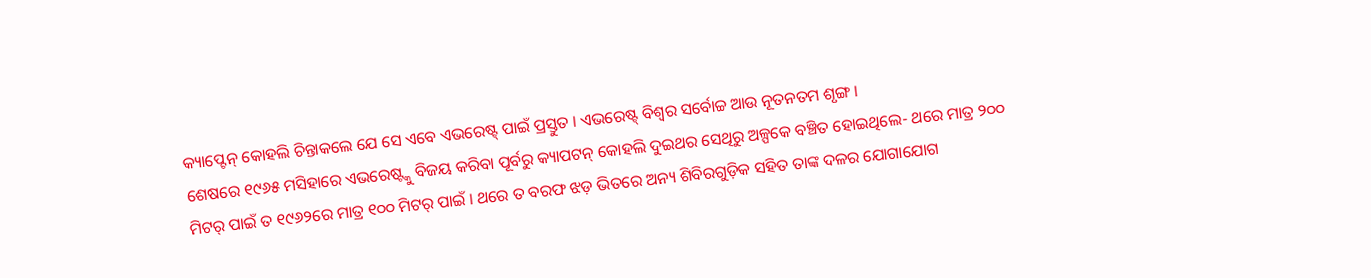କ୍ୟାପ୍ଟେନ୍ କୋହଲି ଚିନ୍ତାକଲେ ଯେ ସେ ଏବେ ଏଭରେଷ୍ଟ୍ ପାଇଁ ପ୍ରସ୍ତୁତ । ଏଭରେଷ୍ଟ୍ ବିଶ୍ୱର ସର୍ବୋଚ୍ଚ ଆଉ ନୂତନତମ ଶୃଙ୍ଗ ।
ଶେଷରେ ୧୯୬୫ ମସିହାରେ ଏଭରେଷ୍ଟ୍କୁ ବିଜୟ କରିବା ପୂର୍ବରୁ କ୍ୟାପଟନ୍ କୋହଲି ଦୁଇଥର ସେଥିରୁ ଅଳ୍ପକେ ବଞ୍ଚିତ ହୋଇଥିଲେ- ଥରେ ମାତ୍ର ୨୦୦ ମିଟର୍ ପାଇଁ ତ ୧୯୬୨ରେ ମାତ୍ର ୧୦୦ ମିଟର୍ ପାଇଁ । ଥରେ ତ ବରଫ ଝଡ଼ ଭିତରେ ଅନ୍ୟ ଶିବିରଗୁଡ଼ିକ ସହିତ ତାଙ୍କ ଦଳର ଯୋଗାଯୋଗ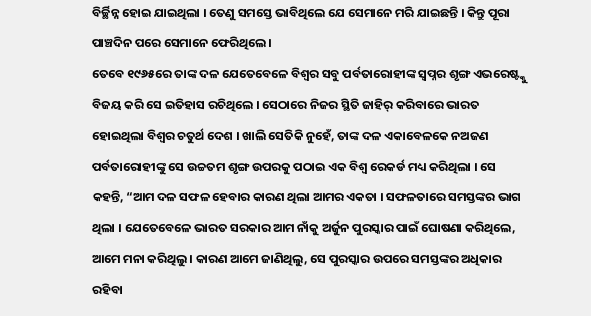ବିର୍ଚ୍ଛିନ୍ନ ହୋଇ ଯାଇଥିଲା । ତେଣୁ ସମସ୍ତେ ଭାବିଥିଲେ ଯେ ସେମାନେ ମରି ଯାଇଛନ୍ତି । କିନ୍ତୁ ପୂରା ପାଞ୍ଚଦିନ ପରେ ସେମାନେ ଫେରିଥିଲେ ।
ତେବେ ୧୯୬୫ରେ ତାଙ୍କ ଦଳ ଯେତେବେଳେ ବିଶ୍ୱର ସବୁ ପର୍ବତାରୋହୀଙ୍କ ସ୍ୱପ୍ନର ଶୃଙ୍ଗ ଏଭରେଷ୍ଟ୍କୁ ବିଜୟ କରି ସେ ଇତିହାସ ରଚିଥିଲେ । ସେଠାରେ ନିଜର ସ୍ଥିତି ଜାହିର୍ କରିବାରେ ଭାରତ ହୋଇଥିଲା ବିଶ୍ୱର ଚତୁର୍ଥ ଦେଶ । ଖାଲି ସେତିକି ନୁହେଁ, ତାଙ୍କ ଦଳ ଏକାବେଳକେ ନଅଜଣ ପର୍ବତାରୋହୀଙ୍କୁ ସେ ଉଚ୍ଚତମ ଶୃଙ୍ଗ ଉପରକୁ ପଠାଇ ଏକ ବିଶ୍ୱ ରେକର୍ଡ ମଧ୍ୟ କରିଥିଲା । ସେ କହନ୍ତି, “ଆମ ଦଳ ସଫଳ ହେବାର କାରଣ ଥିଲା ଆମର ଏକତା । ସଫଳତାରେ ସମସ୍ତଙ୍କର ଭାଗ ଥିଲା । ଯେତେବେଳେ ଭାରତ ସରକାର ଆମ ନାଁକୁ ଅର୍ଜୁନ ପୁରସ୍କାର ପାଇଁ ଘୋଷଣା କରିଥିଲେ, ଆମେ ମନା କରିଥିଲୁ । କାରଣ ଆମେ ଜାଣିଥିଲୁ, ସେ ପୁରସ୍କାର ଉପରେ ସମସ୍ତଙ୍କର ଅଧିକାର ରହିବା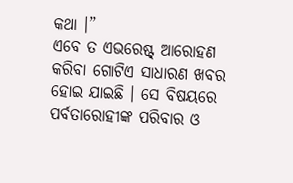କଥା ।”
ଏବେ ତ ଏଭରେଷ୍ଟ୍ ଆରୋହଣ କରିବା ଗୋଟିଏ ସାଧାରଣ ଖବର ହୋଇ ଯାଇଛି । ସେ ବିଷୟରେ ପର୍ବତାରୋହୀଙ୍କ ପରିବାର ଓ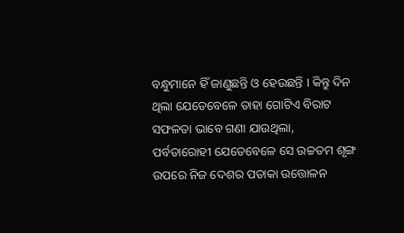ବନ୍ଧୁମାନେ ହିଁ ଜାଣୁଛନ୍ତି ଓ ହେଉଛନ୍ତି । କିନ୍ତୁ ଦିନ ଥିଲା ଯେତେବେଳେ ତାହା ଗୋଟିଏ ବିରାଟ ସଫଳତା ଭାବେ ଗଣା ଯାଉଥିଲା, ପର୍ବତାରୋହୀ ଯେତେବେଳେ ସେ ଉଚ୍ଚତମ ଶୃଙ୍ଗ ଉପରେ ନିଜ ଦେଶର ପତାକା ଉତ୍ତୋଳନ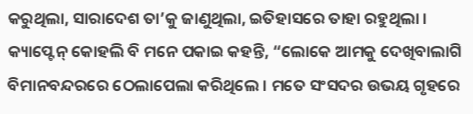କରୁଥିଲା, ସାରାଦେଶ ତା’କୁ ଜାଣୁଥିଲା, ଇତିହାସରେ ତାହା ରହୁଥିଲା । କ୍ୟାପ୍ଟେନ୍ କୋହଲି ବି ମନେ ପକାଇ କହନ୍ତି, “ଲୋକେ ଆମକୁ ଦେଖିବାଲାଗି ବିମାନବନ୍ଦରରେ ଠେଲାପେଲା କରିଥିଲେ । ମତେ ସଂସଦର ଉଭୟ ଗୃହରେ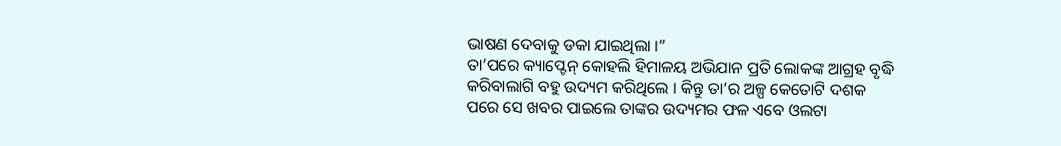ଭାଷଣ ଦେବାକୁ ଡକା ଯାଇଥିଲା ।”
ତା’ପରେ କ୍ୟାପ୍ଟେନ୍ କୋହଲି ହିମାଳୟ ଅଭିଯାନ ପ୍ରତି ଲୋକଙ୍କ ଆଗ୍ରହ ବୃଦ୍ଧି କରିବାଲାଗି ବହୁ ଉଦ୍ୟମ କରିଥିଲେ । କିନ୍ତୁ ତା’ର ଅଳ୍ପ କେତୋଟି ଦଶକ ପରେ ସେ ଖବର ପାଇଲେ ତାଙ୍କର ଉଦ୍ୟମର ଫଳ ଏବେ ଓଲଟା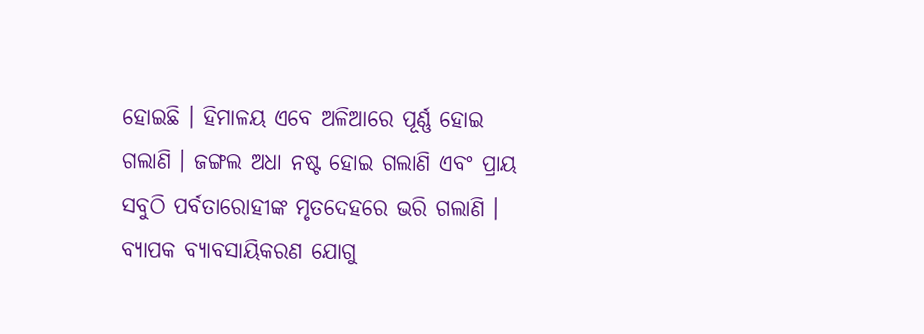ହୋଇଛି । ହିମାଳୟ ଏବେ ଅଳିଆରେ ପୂର୍ଣ୍ଣ ହୋଇ ଗଲାଣି । ଜଙ୍ଗଲ ଅଧା ନଷ୍ଟ ହୋଇ ଗଲାଣି ଏବଂ ପ୍ରାୟ ସବୁଠି ପର୍ବତାରୋହୀଙ୍କ ମୃତଦେହରେ ଭରି ଗଲାଣି ।
ବ୍ୟାପକ ବ୍ୟାବସାୟିକରଣ ଯୋଗୁ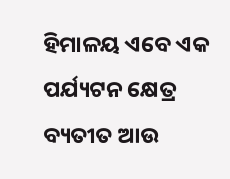ହିମାଳୟ ଏବେ ଏକ ପର୍ଯ୍ୟଟନ କ୍ଷେତ୍ର ବ୍ୟତୀତ ଆଉ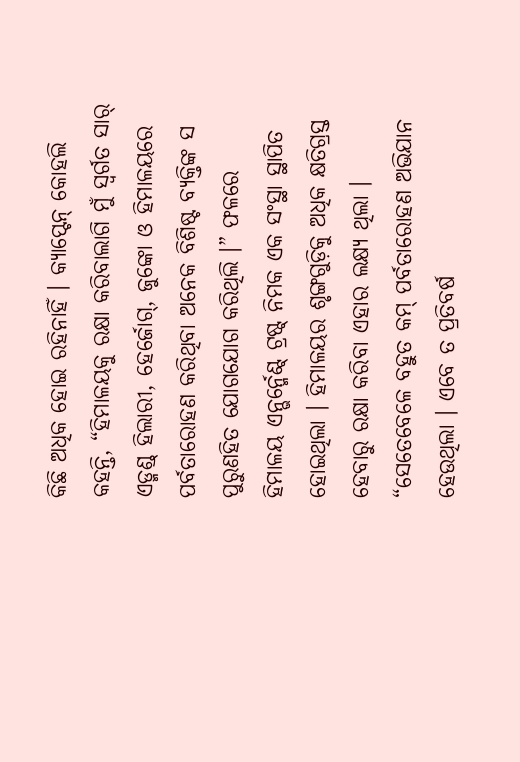କିଛି ଅଧିକ ହୋଇ ରହିନାହିଁ । କ୍ୟାପ୍ଟେନ୍ କୋହଲି କହନ୍ତି, “ହିମାଳୟକୁ ରକ୍ଷା କରିବାଲାଗି ମୁଁ ସ୍ୱର୍ଗତ ସାର୍ ଏଡ୍ମଣ୍ଡ୍ ହିଲାରୀ, ହେର୍ଜୋଗ୍, ଜୁଙ୍କୋ ଓ ହିମାଳୟରେ ପର୍ବତାରୋହଣ କରିଥିବା ଅନେକ ବିଶିଷ୍ଟ ବ୍ୟକ୍ତିଙ୍କ ସ ପୁରୁଣହିତ ଯୋଗଯୋଗ କରିଥିଲି ।” ଫଳରେ ହିମାଳୟ ଏନ୍ଭର୍ନ୍ମେଣ୍ଟ୍ ଟ୍ରଷ୍ଟ୍ ନିମକ ଏକ ସଂସ୍ଥା ସ୍ଥାପିତ ହୋଇଥିଲା । ହିମାଳୟର ଶୃଙ୍ଗଗୁଡ଼ିକୁ ଅଧିକ କ୍ଷତିଗ୍ରସ୍ତ ହେବାରୁ ରକ୍ଷା କରିବା ଏହାର ଲକ୍ଷ୍ୟ ଥିଲା । “ସେତେବେଳେ ବହୁତ କମ୍ ପର୍ବତାରୋହଣ ଅଭିଯାନ ହେଉଥିଲା । ଏବେ ତ ପ୍ରତିବର୍ଷ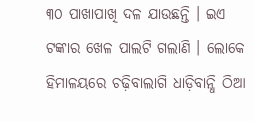୩୦ ପାଖାପାଖି ଦଳ ଯାଉଛନ୍ତି । ଇଏ ଟଙ୍କାର ଖେଳ ପାଲଟି ଗଲାଣି । ଲୋକେ ହିମାଳୟରେ ଚଢ଼ିବାଲାଗି ଧାଡ଼ିବାନ୍ଧି ଠିଆ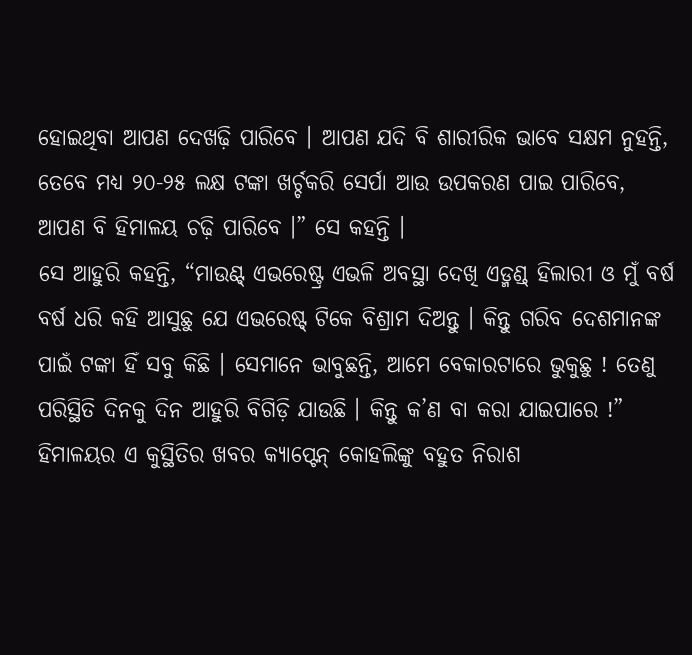ହୋଇଥିବା ଆପଣ ଦେଖଢ଼ି ପାରିବେ । ଆପଣ ଯଦି ବି ଶାରୀରିକ ଭାବେ ସକ୍ଷମ ନୁହନ୍ତି, ତେବେ ମଧ୍ୟ ୨୦-୨୫ ଲକ୍ଷ ଟଙ୍କା ଖର୍ଚ୍ଚକରି ସେର୍ପା ଆଉ ଉପକରଣ ପାଇ ପାରିବେ, ଆପଣ ବି ହିମାଳୟ ଚଢ଼ି ପାରିବେ ।” ସେ କହନ୍ତି ।
ସେ ଆହୁରି କହନ୍ତି, “ମାଉଣ୍ଟ୍ ଏଭରେଷ୍ଟ୍ର ଏଭଳି ଅବସ୍ଥା ଦେଖି ଏଡ୍ମଣ୍ଡ୍ ହିଲାରୀ ଓ ମୁଁ ବର୍ଷ ବର୍ଷ ଧରି କହି ଆସୁଛୁ ଯେ ଏଭରେଷ୍ଟ୍ ଟିକେ ବିଶ୍ରାମ ଦିଅନ୍ତୁ । କିନ୍ତୁ ଗରିବ ଦେଶମାନଙ୍କ ପାଇଁ ଟଙ୍କା ହିଁ ସବୁ କିଛି । ସେମାନେ ଭାବୁଛନ୍ତି, ଆମେ ବେକାରଟାରେ ଭୁକୁଛୁ ! ତେଣୁ ପରିସ୍ଥିତି ଦିନକୁ ଦିନ ଆହୁରି ବିଗିଡ଼ି ଯାଉଛି । କିନ୍ତୁ କ’ଣ ବା କରା ଯାଇପାରେ !”
ହିମାଳୟର ଏ କୁସ୍ଥିତିର ଖବର କ୍ୟାପ୍ଟେନ୍ କୋହଲିଙ୍କୁ ବହୁତ ନିରାଶ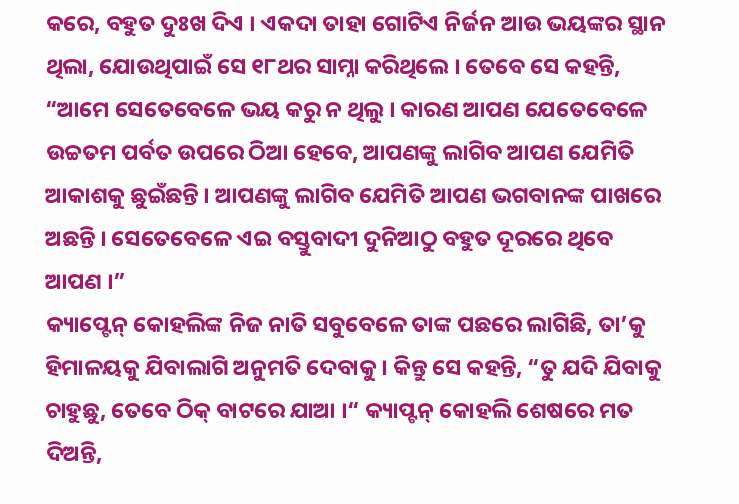କରେ, ବହୁତ ଦୁଃଖ ଦିଏ । ଏକଦା ତାହା ଗୋଟିଏ ନିର୍ଜନ ଆଉ ଭୟଙ୍କର ସ୍ଥାନ ଥିଲା, ଯୋଉଥିପାଇଁ ସେ ୧୮ଥର ସାମ୍ନା କରିଥିଲେ । ତେବେ ସେ କହନ୍ତି, “ଆମେ ସେତେବେଳେ ଭୟ କରୁ ନ ଥିଲୁ । କାରଣ ଆପଣ ଯେତେବେଳେ ଉଚ୍ଚତମ ପର୍ବତ ଉପରେ ଠିଆ ହେବେ, ଆପଣଙ୍କୁ ଲାଗିବ ଆପଣ ଯେମିତି ଆକାଶକୁ ଛୁଇଁଛନ୍ତି । ଆପଣଙ୍କୁ ଲାଗିବ ଯେମିତି ଆପଣ ଭଗବାନଙ୍କ ପାଖରେ ଅଛନ୍ତି । ସେତେବେଳେ ଏଇ ବସ୍ତୁବାଦୀ ଦୁନିଆଠୁ ବହୁତ ଦୂରରେ ଥିବେ ଆପଣ ।”
କ୍ୟାପ୍ଟେନ୍ କୋହଲିଙ୍କ ନିଜ ନାତି ସବୁବେଳେ ତାଙ୍କ ପଛରେ ଲାଗିଛି, ତା’କୁ ହିମାଳୟକୁ ଯିବାଲାଗି ଅନୁମତି ଦେବାକୁ । କିନ୍ତୁ ସେ କହନ୍ତି, “ତୁ ଯଦି ଯିବାକୁ ଚାହୁଛୁ, ତେବେ ଠିକ୍ ବାଟରେ ଯାଆ ।“ କ୍ୟାପ୍ଟନ୍ କୋହଲି ଶେଷରେ ମତ ଦିଅନ୍ତି,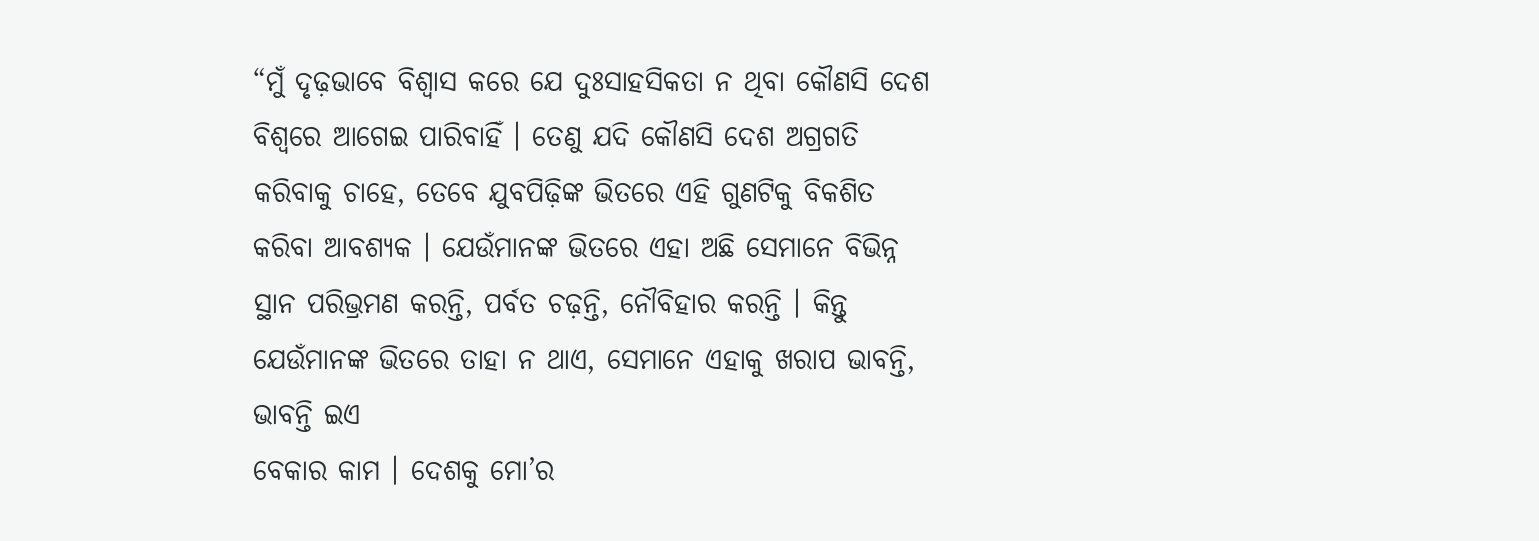“ମୁଁ ଦୃଢ଼ଭାବେ ବିଶ୍ୱାସ କରେ ଯେ ଦୁଃସାହସିକତା ନ ଥିବା କୌଣସି ଦେଶ ବିଶ୍ୱରେ ଆଗେଇ ପାରିବାହିଁ । ତେଣୁ ଯଦି କୌଣସି ଦେଶ ଅଗ୍ରଗତି କରିବାକୁ ଚାହେ, ତେବେ ଯୁବପିଢ଼ିଙ୍କ ଭିତରେ ଏହି ଗୁଣଟିକୁ ବିକଶିତ କରିବା ଆବଶ୍ୟକ । ଯେଉଁମାନଙ୍କ ଭିତରେ ଏହା ଅଛି ସେମାନେ ବିଭିନ୍ନ ସ୍ଥାନ ପରିଭ୍ରମଣ କରନ୍ତି, ପର୍ବତ ଚଢ଼ନ୍ତି, ନୌବିହାର କରନ୍ତି । କିନ୍ତୁ ଯେଉଁମାନଙ୍କ ଭିତରେ ତାହା ନ ଥାଏ, ସେମାନେ ଏହାକୁ ଖରାପ ଭାବନ୍ତି, ଭାବନ୍ତି ଇଏ
ବେକାର କାମ । ଦେଶକୁ ମୋ’ର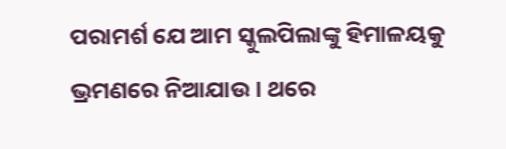ପରାମର୍ଶ ଯେ ଆମ ସ୍କୁଲପିଲାଙ୍କୁ ହିମାଳୟକୁ ଭ୍ରମଣରେ ନିଆଯାଉ । ଥରେ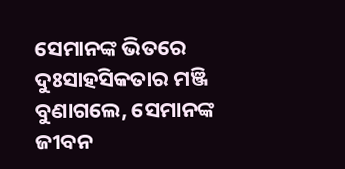ସେମାନଙ୍କ ଭିତରେ ଦୁଃସାହସିକତାର ମଞ୍ଜି ବୁଣାଗଲେ, ସେମାନଙ୍କ ଜୀବନ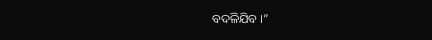ବଦଳିଯିବ ।”